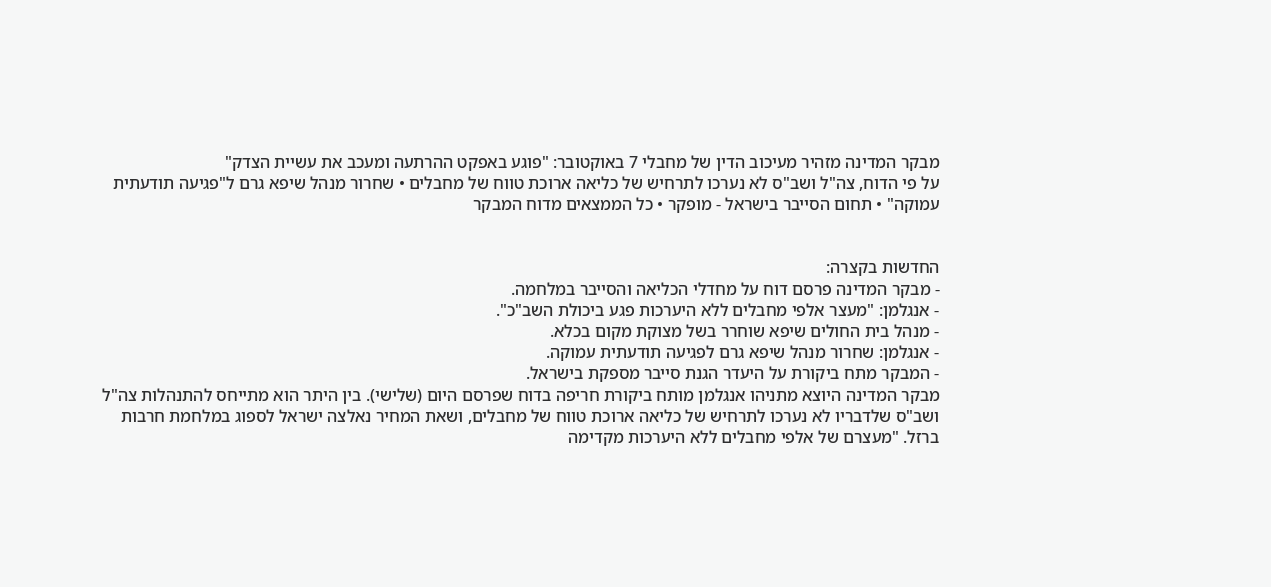מבקר המדינה מזהיר מעיכוב הדין של מחבלי 7 באוקטובר: "פוגע באפקט ההרתעה ומעכב את עשיית הצדק"
על פי הדוח, צה"ל ושב"ס לא נערכו לתרחיש של כליאה ארוכת טווח של מחבלים • שחרור מנהל שיפא גרם ל"פגיעה תודעתית עמוקה" • תחום הסייבר בישראל - מופקר • כל הממצאים מדוח המבקר


החדשות בקצרה:
- מבקר המדינה פרסם דוח על מחדלי הכליאה והסייבר במלחמה.
- אנגלמן: "מעצר אלפי מחבלים ללא היערכות פגע ביכולת השב"כ".
- מנהל בית החולים שיפא שוחרר בשל מצוקת מקום בכלא.
- אנגלמן: שחרור מנהל שיפא גרם לפגיעה תודעתית עמוקה.
- המבקר מתח ביקורת על היעדר הגנת סייבר מספקת בישראל.
מבקר המדינה היוצא מתניהו אנגלמן מותח ביקורת חריפה בדוח שפרסם היום (שלישי). בין היתר הוא מתייחס להתנהלות צה"ל ושב"ס שלדבריו לא נערכו לתרחיש של כליאה ארוכת טווח של מחבלים, ושאת המחיר נאלצה ישראל לספוג במלחמת חרבות ברזל. "מעצרם של אלפי מחבלים ללא היערכות מקדימה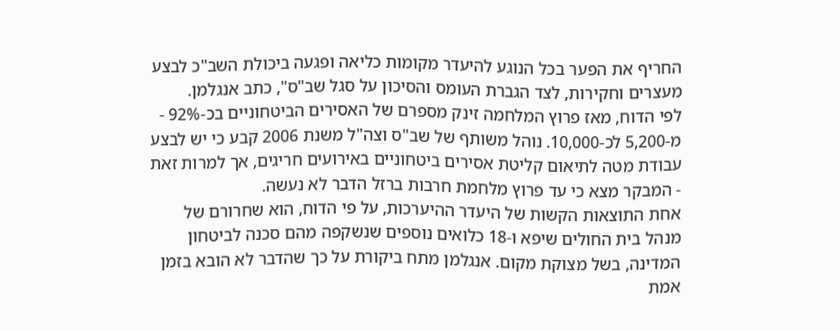החריף את הפער בכל הנוגע להיעדר מקומות כליאה ופגעה ביכולת השב"כ לבצע מעצרים וחקירות, לצד הגברת העומס והסיכון על סגל שב"ס", כתב אנגלמן.
לפי הדוח, מאז פרוץ המלחמה זינק מספרם של האסירים הביטחוניים בכ-92% - מ-5,200 לכ-10,000. נוהל משותף של שב"ס וצה"ל משנת 2006 קבע כי יש לבצע עבודת מטה לתיאום קליטת אסירים ביטחוניים באירועים חריגים, אך למרות זאת - המבקר מצא כי עד פרוץ מלחמת חרבות ברזל הדבר לא נעשה.
אחת התוצאות הקשות של היעדר ההיערכות, על פי הדוח, הוא שחרורם של מנהל בית החולים שיפא ו-18 כלואים נוספים שנשקפה מהם סכנה לביטחון המדינה, בשל מצוקת מקום. אנגלמן מתח ביקורת על כך שהדבר לא הובא בזמן אמת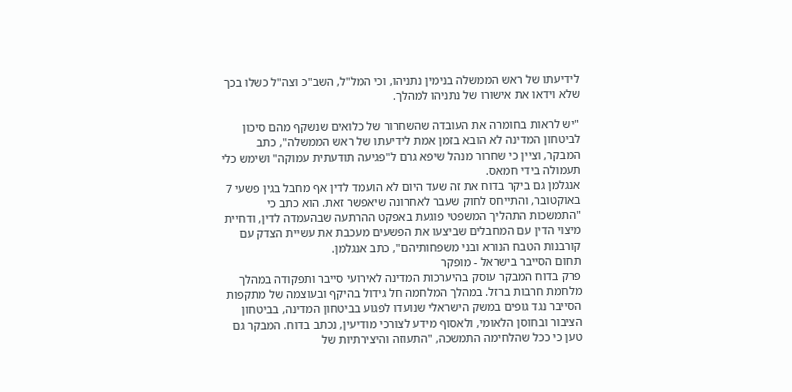לידיעתו של ראש הממשלה בנימין נתניהו, וכי המל"ל, השב"כ וצה"ל כשלו בכך שלא וידאו את אישורו של נתניהו למהלך.

"יש לראות בחומרה את העובדה שהשחרור של כלואים שנשקף מהם סיכון לביטחון המדינה לא הובא בזמן אמת לידיעתו של ראש הממשלה", כתב המבקר, וציין כי שחרור מנהל שיפא גרם ל"פגיעה תודעתית עמוקה" ושימש כלי תעמולה בידי חמאס.
אנגלמן גם ביקר בדוח את זה שעד היום לא הועמד לדין אף מחבל בגין פשעי 7 באוקטובר, והתייחס לחוק שעבר לאחרונה שיאפשר זאת. הוא כתב כי "התמשכות התהליך המשפטי פוגעת באפקט ההרתעה שבהעמדה לדין, ודחיית מיצוי הדין עם המחבלים שביצעו את הפשעים מעכבת את עשיית הצדק עם קורבנות הטבח הנורא ובני משפחותיהם", כתב אנגלמן.
תחום הסייבר בישראל - מופקר
פרק בדוח המבקר עוסק בהיערכות המדינה לאירועי סייבר ותפקודה במהלך מלחמת חרבות ברזל. במהלך המלחמה חל גידול בהיקף ובעוצמה של מתקפות הסייבר נגד גופים במשק הישראלי שנועדו לפגוע בביטחון המדינה, בביטחון הציבור ובחוסן הלאומי, ולאסוף מידע לצורכי מודיעין, נכתב בדוח. המבקר גם טען כי ככל שהלחימה התמשכה, "התעוזה והיצירתיות של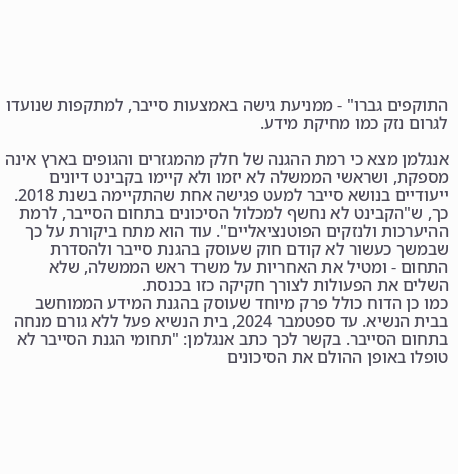התוקפים גברו" - ממניעת גישה באמצעות סייבר, למתקפות שנועדו לגרום נזק כמו מחיקת מידע.

אנגלמן מצא כי רמת ההגנה של חלק מהמגזרים והגופים בארץ אינה מספקת, ושראשי הממשלה לא יזמו ולא קיימו בקבינט דיונים ייעודיים בנושא סייבר למעט פגישה אחת שהתקיימה בשנת 2018. כך, ש"הקבינט לא נחשף למכלול הסיכונים בתחום הסייבר, לרמת ההיערכות ולנזקים הפוטנציאליים". עוד הוא מתח ביקורת על כך שבמשך כעשור לא קודם חוק שעוסק בהגנת סייבר ולהסדרת התחום - ומטיל את האחריות על משרד ראש הממשלה, שלא השלים את הפעולות לצורך חקיקה כזו בכנסת.
כמו כן הדוח כולל פרק מיוחד שעוסק בהגנת המידע הממוחשב בבית הנשיא. עד ספטמבר 2024, בית הנשיא פעל ללא גורם מנחה בתחום הסייבר. בקשר לכך כתב אנגלמן: "תחומי הגנת הסייבר לא טופלו באופן ההולם את הסיכונים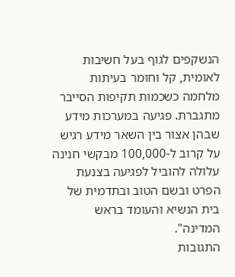הנשקפים לגוף בעל חשיבות לאומית, קל וחומר בעיתות מלחמה כשכמות תקיפות הסייבר מתגברת. פגיעה במערכות מידע שבהן אצור בין השאר מידע רגיש על קרוב ל-100,000 מבקשי חנינה עלולה להוביל לפגיעה בצנעת הפרט ובשם הטוב ובתדמית של בית הנשיא והעומד בראש המדינה".
התגובות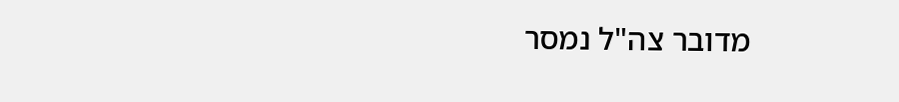מדובר צה"ל נמסר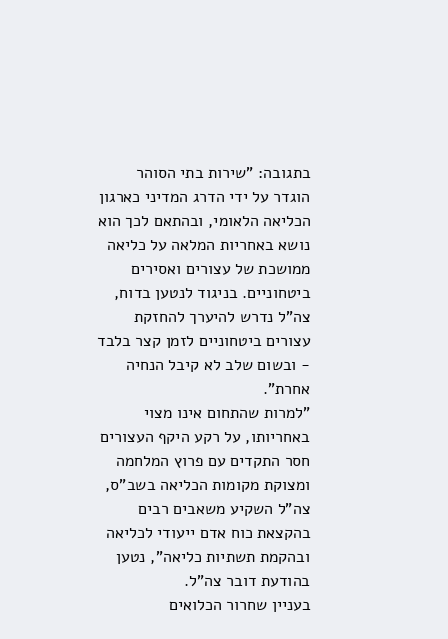בתגובה: "שירות בתי הסוהר הוגדר על ידי הדרג המדיני כארגון הכליאה הלאומי, ובהתאם לכך הוא נושא באחריות המלאה על כליאה ממושכת של עצורים ואסירים ביטחוניים. בניגוד לנטען בדוח, צה"ל נדרש להיערך להחזקת עצורים ביטחוניים לזמן קצר בלבד - ובשום שלב לא קיבל הנחיה אחרת".
"למרות שהתחום אינו מצוי באחריותו, על רקע היקף העצורים חסר התקדים עם פרוץ המלחמה ומצוקת מקומות הכליאה בשב"ס, צה"ל השקיע משאבים רבים בהקצאת כוח אדם ייעודי לכליאה ובהקמת תשתיות כליאה", נטען בהודעת דובר צה"ל.
בעניין שחרור הכלואים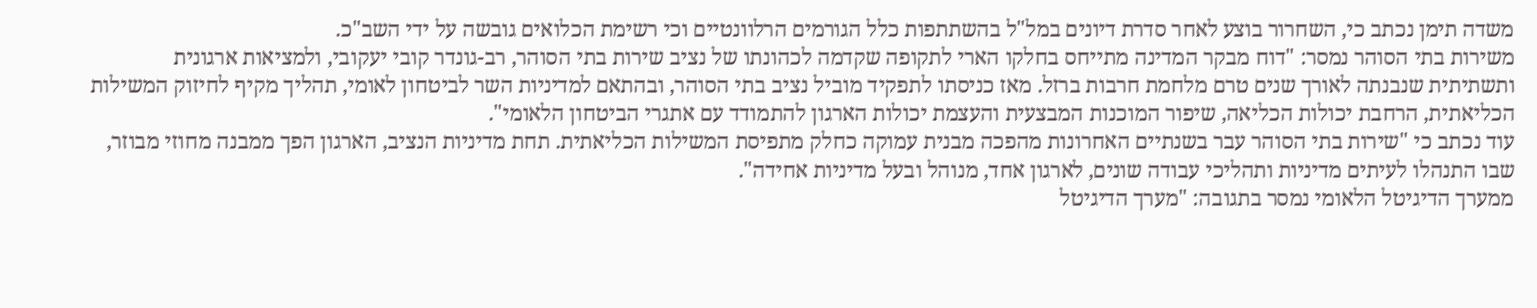משדה תימן נכתב כי, השחרור בוצע לאחר סדרת דיונים במל"ל בהשתתפות כלל הגורמים הרלוונטיים וכי רשימת הכלואים גובשה על ידי השב"כ.
משירות בתי הסוהר נמסר: "דוח מבקר המדינה מתייחס בחלקו הארי לתקופה שקדמה לכהונתו של נציב שירות בתי הסוהר, רב-גונדר קובי יעקובי, ולמציאות ארגונית ותשתיתית שנבנתה לאורך שנים טרם מלחמת חרבות ברזל. מאז כניסתו לתפקיד מוביל נציב בתי הסוהר, ובהתאם למדיניות השר לביטחון לאומי, תהליך מקיף לחיזוק המשילות הכליאתית, הרחבת יכולות הכליאה, שיפור המוכנות המבצעית והעצמת יכולות הארגון להתמודד עם אתגרי הביטחון הלאומי".
עוד נכתב כי "שירות בתי הסוהר עבר בשנתיים האחרונות מהפכה מבנית עמוקה כחלק מתפיסת המשילות הכליאתית. תחת מדיניות הנציב, הארגון הפך ממבנה מחוזי מבוזר, שבו התנהלו לעיתים מדיניות ותהליכי עבודה שונים, לארגון אחד, מנוהל ובעל מדיניות אחידה".
ממערך הדיגיטל הלאומי נמסר בתגובה: "מערך הדיגיטל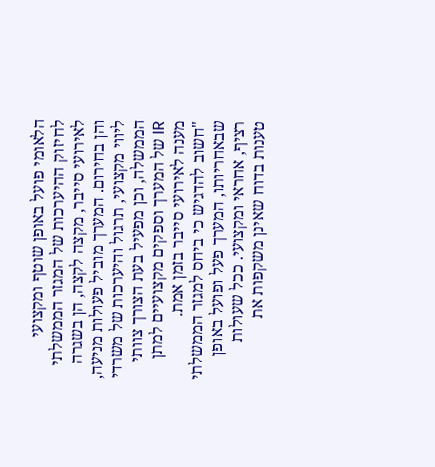הלאומי פועל באופן שוטף ומקצועי לחיזוק ההיערכות של המגזר הממשלתי לאירועי סייבר, מקצה לקצה, הן בשגרה והן בחירום. המערך מוביל פעולות מניעה, ליווי מקצועי, תרגול והיערכות של משרדי הממשלה, וכן מפעיל בעת הצורך צוותי IR של המערך וספקים מקצועיים למתן מענה לאירועי סייבר בזמן אמת.
"חשוב להדגיש כי ביחס למגזר הממשלתי שבאחריותו, המערך פעל ופועל באופן רציף, אחראי ומקצועי. ככל שעולות טענות בדוח שאינן משקפות את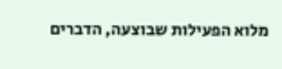מלוא הפעילות שבוצעה, הדברים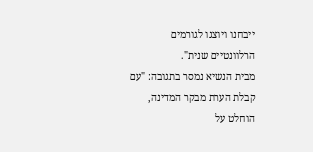ייבחנו ויוצגו לגורמים הרלוונטיים שנית".
מבית הנשיא נמסר בתגובה: "עם קבלת הערת מבקר המדינה, הוחלט על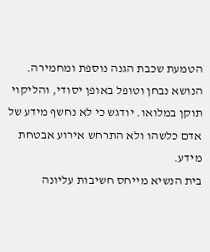הטמעת שכבת הגנה נוספת ומחמירה. הנושא נבחן וטופל באופן יסודי, והליקוי תוקן במלואו. יודגש כי לא נחשף מידע של אדם כלשהו ולא התרחש אירוע אבטחת מידע.
בית הנשיא מייחס חשיבות עליונה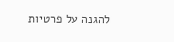להגנה על פרטיות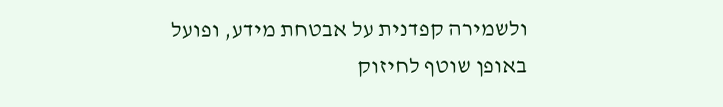ולשמירה קפדנית על אבטחת מידע, ופועל באופן שוטף לחיזוק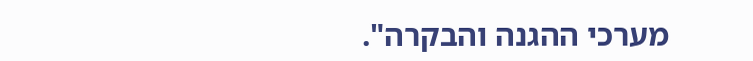מערכי ההגנה והבקרה".